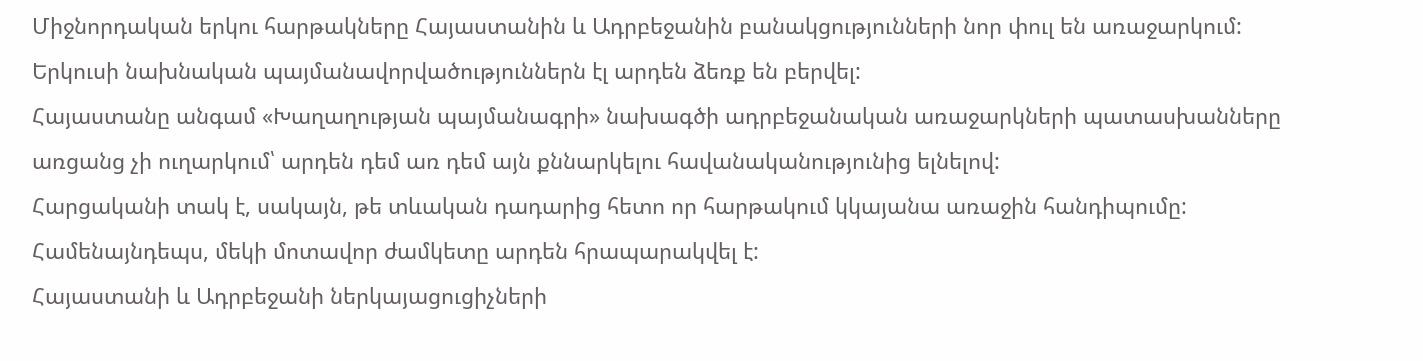Միջնորդական երկու հարթակները Հայաստանին և Ադրբեջանին բանակցությունների նոր փուլ են առաջարկում: Երկուսի նախնական պայմանավորվածություններն էլ արդեն ձեռք են բերվել:
Հայաստանը անգամ «Խաղաղության պայմանագրի» նախագծի ադրբեջանական առաջարկների պատասխանները առցանց չի ուղարկում՝ արդեն դեմ առ դեմ այն քննարկելու հավանականությունից ելնելով:
Հարցականի տակ է, սակայն, թե տևական դադարից հետո որ հարթակում կկայանա առաջին հանդիպումը: Համենայնդեպս, մեկի մոտավոր ժամկետը արդեն հրապարակվել է:
Հայաստանի և Ադրբեջանի ներկայացուցիչների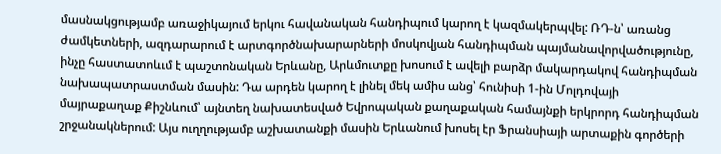մասնակցությամբ առաջիկայում երկու հավանական հանդիպում կարող է կազմակերպվել: ՌԴ-ն՝ առանց ժամկետների, ազդարարում է արտգործնախարարների մոսկովյան հանդիպման պայմանավորվածությունը, ինչը հաստատոևւմ է պաշտոնական Երևանը, Արևմուտքը խոսում է ավելի բարձր մակարդակով հանդիպման նախապատրաստման մասին: Դա արդեն կարող է լինել մեկ ամիս անց՝ հունիսի 1-ին Մոլդովայի մայրաքաղաք Քիշնևում՝ այնտեղ նախատեսված Եվրոպական քաղաքական համայնքի երկրորդ հանդիպման շրջանակներում: Այս ուղղությամբ աշխատանքի մասին Երևանում խոսել էր Ֆրանսիայի արտաքին գործերի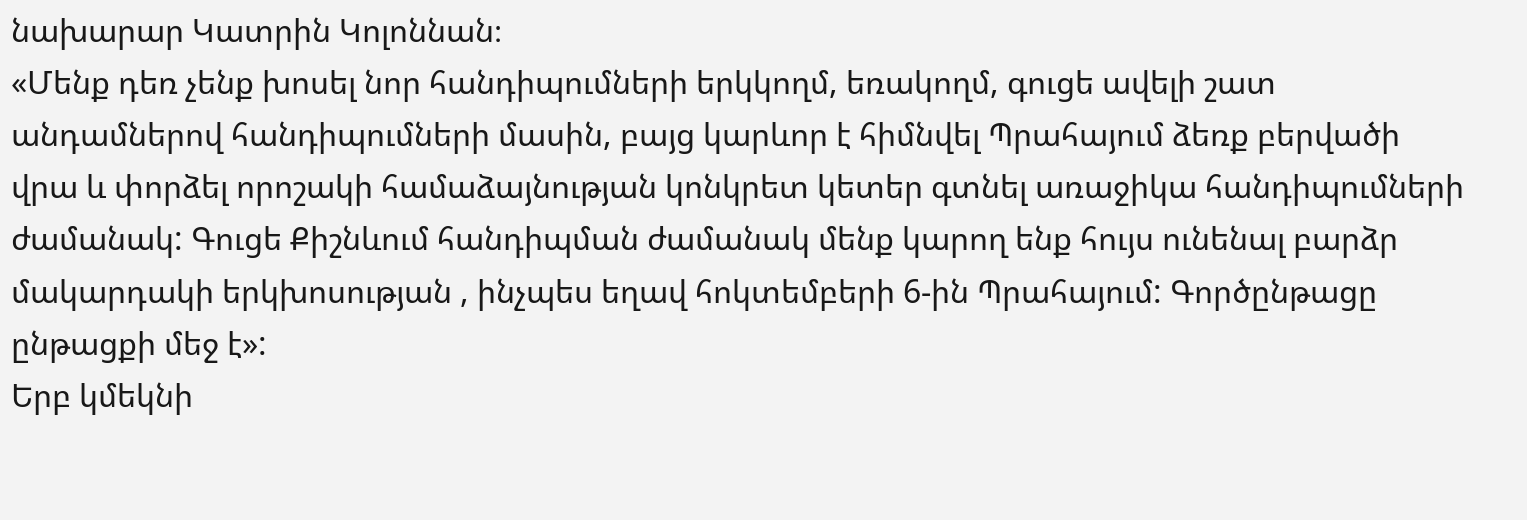նախարար Կատրին Կոլոննան։
«Մենք դեռ չենք խոսել նոր հանդիպումների երկկողմ, եռակողմ, գուցե ավելի շատ անդամներով հանդիպումների մասին, բայց կարևոր է հիմնվել Պրահայում ձեռք բերվածի վրա և փորձել որոշակի համաձայնության կոնկրետ կետեր գտնել առաջիկա հանդիպումների ժամանակ: Գուցե Քիշնևում հանդիպման ժամանակ մենք կարող ենք հույս ունենալ բարձր մակարդակի երկխոսության , ինչպես եղավ հոկտեմբերի 6-ին Պրահայում: Գործընթացը ընթացքի մեջ է»:
Երբ կմեկնի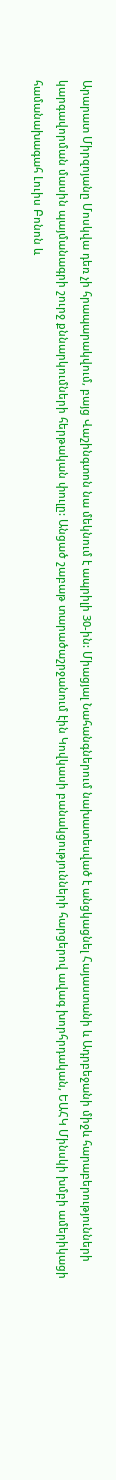Արարատ Միրզոյանը Մոսկվա դեռ չի հրապարակվում, բայց Վաշինգտոն նա մեկնում է ապրիլի 30-ին: Միացյալ Նահանգներում նախատեսված է անցկացնել Հայաստանի և Ադրբեջանի միջև հարաբերությունների կարգավորման մասին պայմանագրի շուրջ քննարկումների հերթական փուլը: Անցած շաբաթ տարածաշրջանում էին Կովկասի բանակցությունների հարցերով ավագ խորհրդական, ԵԱՀԿ Մինսկի խմբի ամերիկացի համանախագահ Լուիս Բոնոն և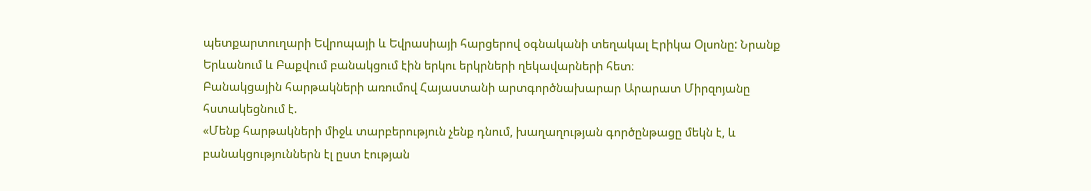պետքարտուղարի Եվրոպայի և Եվրասիայի հարցերով օգնականի տեղակալ Էրիկա Օլսոնը: Նրանք Երևանում և Բաքվում բանակցում էին երկու երկրների ղեկավարների հետ։
Բանակցային հարթակների առումով Հայաստանի արտգործնախարար Արարատ Միրզոյանը հստակեցնում է.
«Մենք հարթակների միջև տարբերություն չենք դնում, խաղաղության գործընթացը մեկն է, և բանակցություններն էլ ըստ էության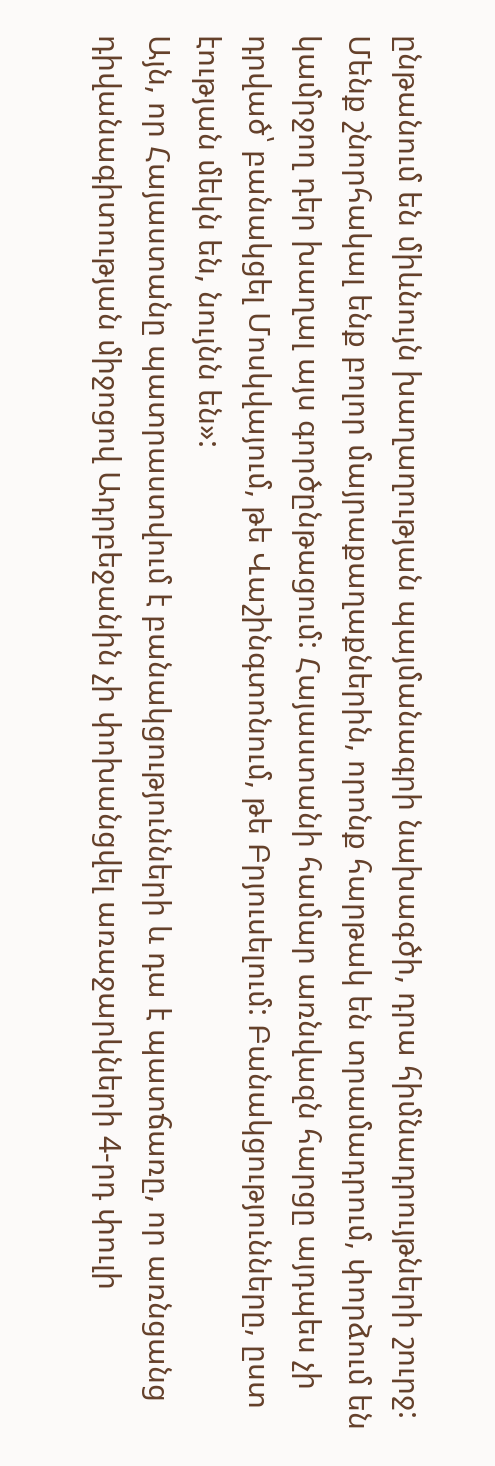ընթանում են միևնույն խաղաղության պայմանագրի նախագծի, դրա հիմնադրույթների շուրջ: Մենք շնորհակալ ենք բոլոր մայրաքաղաքներին, որոնք հարթակ են տրամադրում, փորձում են կամրջող դեր խաղալ այս գործընթացում: Հայաստանի համար առնվազն հարցը այդպես չի դրված՝ բանակցել Մոսկվայում, թե Վաշինգտոնում, թե Բրյուսելում: Բանակցությունները, ըստ էության մեկն են, նույնն են»:
Այն, որ Հայաստանը պատրաստվում է բանակցությունների և դա է պատճառը, որ առնցանց դիվանագիտության միջոցով Ադրբեջանին չի փոխանցվել առաջարկների 4-րդ փուլի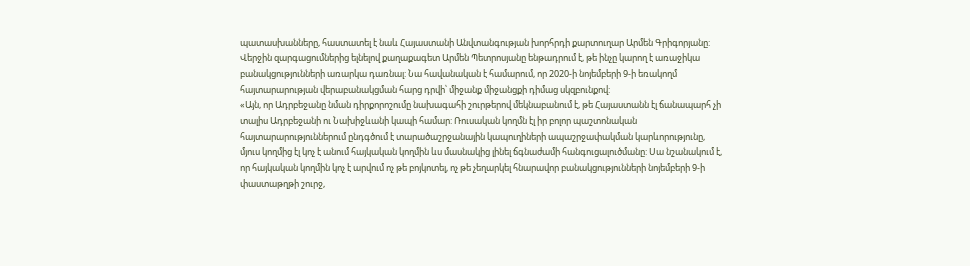պատասխանները, հաստատել է նաև Հայաստանի Անվտանգության խորհրդի քարտուղար Արմեն Գրիգորյանը:
Վերջին զարգացումներից ելնելով քաղաքագետ Արմեն Պետրոսյանը ենթադրում է, թե ինչը կարող է առաջիկա բանակցությունների առարկա դառնալ: Նա հավանական է համարում, որ 2020-ի նոյեմբերի 9-ի եռակողմ հայտարարության վերաբանակցման հարց դրվի՝ միջանք միջանցքի դիմաց սկզբունքով:
«Այն, որ Ադրբեջանը նման դիրքորոշումը նախագահի շուրթերով մեկնաբանում է, թե Հայաստանն էլ ճանապարհ չի տալիս Ադրբեջանի ու Նախիջևանի կապի համար: Ռուսական կողմն էլ իր բոլոր պաշտոնական հայտարարություններում ընդգծում է տարածաշրջանային կապուղիների ապաշրջափակման կարևորությունը, մյուս կողմից էլ կոչ է անում հայկական կողմին ևս մասնակից լինել ճգնաժամի հանգուցալուծմանը: Սա նշանակում է, որ հայկական կողմին կոչ է արվում ոչ թե բոյկոտել, ոչ թե չեղարկել հնարավոր բանակցությունների նոյեմբերի 9-ի փաստաթղթի շուրջ,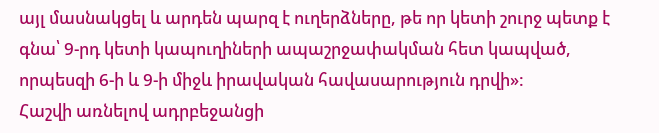այլ մասնակցել և արդեն պարզ է ուղերձները, թե որ կետի շուրջ պետք է գնա՝ 9-րդ կետի կապուղիների ապաշրջափակման հետ կապված, որպեսզի 6-ի և 9-ի միջև իրավական հավասարություն դրվի»:
Հաշվի առնելով ադրբեջանցի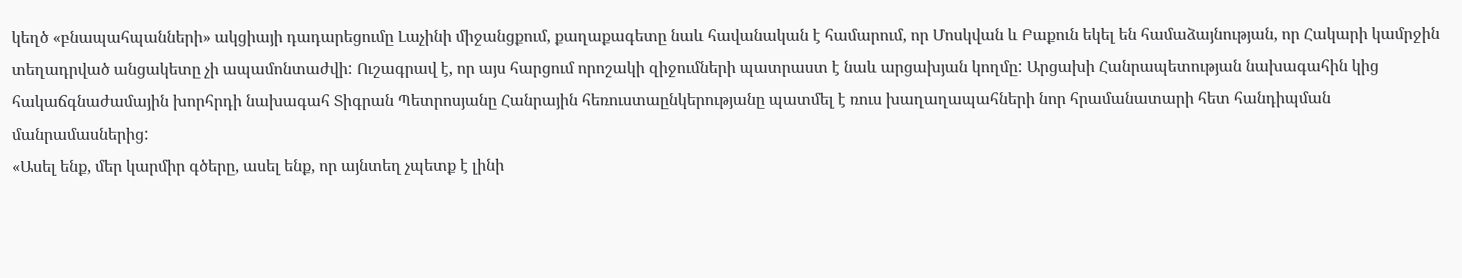կեղծ «բնապահպանների» ակցիայի դադարեցումը Լաչինի միջանցքում, քաղաքագետը նաև հավանական է համարում, որ Մոսկվան և Բաքուն եկել են համաձայնության, որ Հակարի կամրջին տեղադրված անցակետը չի ապամոնտաժվի: Ուշագրավ է, որ այս հարցում որոշակի զիջումների պատրաստ է նաև արցախյան կողմը: Արցախի Հանրապետության նախագահին կից հակաճգնաժամային խորհրդի նախագահ Տիգրան Պետրոսյանը Հանրային հեռուստաընկերությանը պատմել է ռուս խաղաղապահների նոր հրամանատարի հետ հանդիպման մանրամասներից:
«Ասել ենք, մեր կարմիր գծերը, ասել ենք, որ այնտեղ չպետք է լինի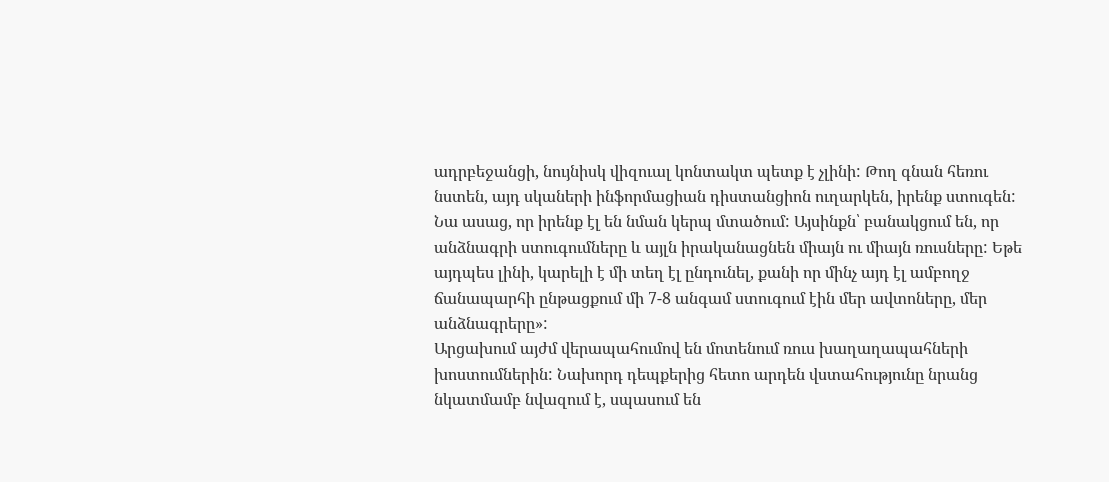ադրբեջանցի, նույնիսկ վիզուալ կոնտակտ պետք է չլինի: Թող գնան հեռու նստեն, այդ սկաների ինֆորմացիան դիստանցիոն ուղարկեն, իրենք ստուգեն: Նա ասաց, որ իրենք էլ են նման կերպ մտածում: Այսինքն՝ բանակցում են, որ անձնագրի ստուգումները և այլն իրականացնեն միայն ու միայն ռուսները: Եթե այդպես լինի, կարելի է մի տեղ էլ ընդունել, քանի որ մինչ այդ էլ ամբողջ ճանապարհի ընթացքում մի 7-8 անգամ ստուգում էին մեր ավտոները, մեր անձնագրերը»:
Արցախում այժմ վերապահումով են մոտենում ռուս խաղաղապահների խոստումներին: Նախորդ դեպքերից հետո արդեն վստահությունը նրանց նկատմամբ նվազում է, սպասում են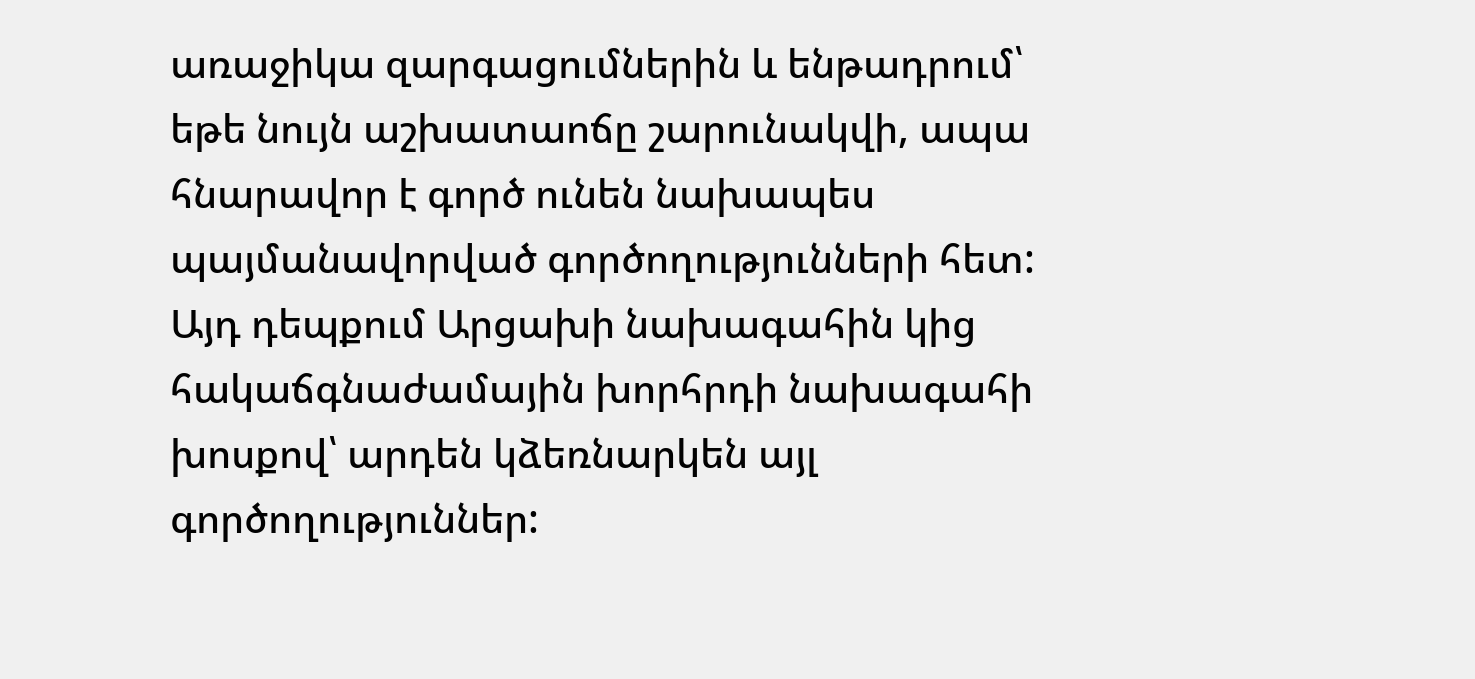առաջիկա զարգացումներին և ենթադրում՝ եթե նույն աշխատաոճը շարունակվի, ապա հնարավոր է գործ ունեն նախապես պայմանավորված գործողությունների հետ: Այդ դեպքում Արցախի նախագահին կից հակաճգնաժամային խորհրդի նախագահի խոսքով՝ արդեն կձեռնարկեն այլ գործողություններ: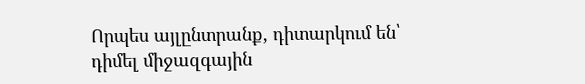Որպես այլընտրանք, դիտարկում են՝ դիմել միջազգային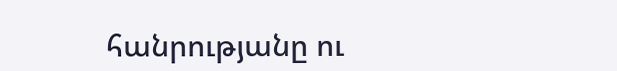հանրությանը ու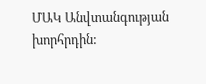ՄԱԿ Անվտանգության խորհրդին: